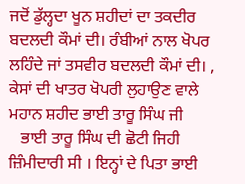ਜਦੋਂ ਡੁੱਲ੍ਹਦਾ ਖੂਨ ਸ਼ਹੀਦਾਂ ਦਾ ਤਕਦੀਰ ਬਦਲਦੀ ਕੌਮਾਂ ਦੀ। ਰੰਬੀਆਂ ਨਾਲ ਖੋਪਰ ਲਹਿੰਦੇ ਜਾਂ ਤਸਵੀਰ ਬਦਲਦੀ ਕੌਮਾਂ ਦੀ। , ਕੇਸਾਂ ਦੀ ਖਾਤਰ ਖੋਪਰੀ ਲੁਹਾਉਣ ਵਾਲੇ ਮਹਾਨ ਸ਼ਹੀਦ ਭਾਈ ਤਾਰੂ ਸਿੰਘ ਜੀ
   ਭਾਈ ਤਾਰੂ ਸਿੰਘ ਦੀ ਛੋਟੀ ਜਿਹੀ ਜ਼ਿੰਮੀਦਾਰੀ ਸੀ । ਇਨ੍ਹਾਂ ਦੇ ਪਿਤਾ ਭਾਈ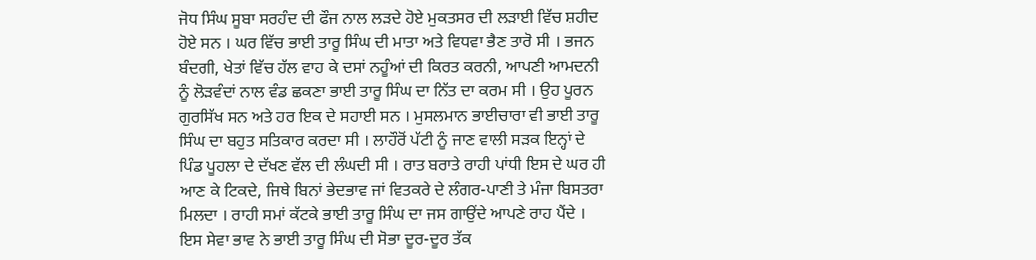ਜੋਧ ਸਿੰਘ ਸੂਬਾ ਸਰਹੰਦ ਦੀ ਫੌਜ ਨਾਲ ਲੜਦੇ ਹੋਏ ਮੁਕਤਸਰ ਦੀ ਲੜਾਈ ਵਿੱਚ ਸ਼ਹੀਦ ਹੋਏ ਸਨ । ਘਰ ਵਿੱਚ ਭਾਈ ਤਾਰੂ ਸਿੰਘ ਦੀ ਮਾਤਾ ਅਤੇ ਵਿਧਵਾ ਭੈਣ ਤਾਰੋ ਸੀ । ਭਜਨ ਬੰਦਗੀ, ਖੇਤਾਂ ਵਿੱਚ ਹੱਲ ਵਾਹ ਕੇ ਦਸਾਂ ਨਹੂੰਆਂ ਦੀ ਕਿਰਤ ਕਰਨੀ, ਆਪਣੀ ਆਮਦਨੀ ਨੂੰ ਲੋੜਵੰਦਾਂ ਨਾਲ ਵੰਡ ਛਕਣਾ ਭਾਈ ਤਾਰੂ ਸਿੰਘ ਦਾ ਨਿੱਤ ਦਾ ਕਰਮ ਸੀ । ਉਹ ਪੂਰਨ ਗੁਰਸਿੱਖ ਸਨ ਅਤੇ ਹਰ ਇਕ ਦੇ ਸਹਾਈ ਸਨ । ਮੁਸਲਮਾਨ ਭਾਈਚਾਰਾ ਵੀ ਭਾਈ ਤਾਰੂ ਸਿੰਘ ਦਾ ਬਹੁਤ ਸਤਿਕਾਰ ਕਰਦਾ ਸੀ । ਲਾਹੌਰੋਂ ਪੱਟੀ ਨੂੰ ਜਾਣ ਵਾਲੀ ਸੜਕ ਇਨ੍ਹਾਂ ਦੇ ਪਿੰਡ ਪੂਹਲਾ ਦੇ ਦੱਖਣ ਵੱਲ ਦੀ ਲੰਘਦੀ ਸੀ । ਰਾਤ ਬਰਾਤੇ ਰਾਹੀ ਪਾਂਧੀ ਇਸ ਦੇ ਘਰ ਹੀ ਆਣ ਕੇ ਟਿਕਦੇ, ਜਿਥੇ ਬਿਨਾਂ ਭੇਦਭਾਵ ਜਾਂ ਵਿਤਕਰੇ ਦੇ ਲੰਗਰ-ਪਾਣੀ ਤੇ ਮੰਜਾ ਬਿਸਤਰਾ ਮਿਲਦਾ । ਰਾਹੀ ਸਮਾਂ ਕੱਟਕੇ ਭਾਈ ਤਾਰੂ ਸਿੰਘ ਦਾ ਜਸ ਗਾਉਂਦੇ ਆਪਣੇ ਰਾਹ ਪੈਂਦੇ । ਇਸ ਸੇਵਾ ਭਾਵ ਨੇ ਭਾਈ ਤਾਰੂ ਸਿੰਘ ਦੀ ਸੋਭਾ ਦੂਰ-ਦੂਰ ਤੱਕ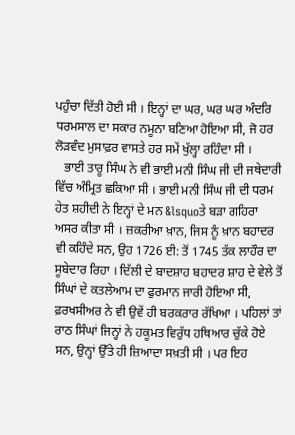ਪਹੁੰਚਾ ਦਿੱਤੀ ਹੋਈ ਸੀ । ਇਨ੍ਹਾਂ ਦਾ ਘਰ, ਘਰ ਘਰ ਅੰਦਰਿ ਧਰਮਸਾਲ ਦਾ ਸਕਾਰ ਨਮੂਨਾ ਬਣਿਆ ਹੋਇਆ ਸੀ, ਜੋ ਹਰ ਲੋੜਵੰਦ ਮੁਸਾਫ਼ਰ ਵਾਸਤੇ ਹਰ ਸਮੇਂ ਖੁੱਲ੍ਹਾ ਰਹਿੰਦਾ ਸੀ ।
   ਭਾਈ ਤਾਰੂ ਸਿੰਘ ਨੇ ਵੀ ਭਾਈ ਮਨੀ ਸਿੰਘ ਜੀ ਦੀ ਜਥੇਦਾਰੀ ਵਿੱਚ ਅੰਮ੍ਰਿਤ ਛਕਿਆ ਸੀ । ਭਾਈ ਮਨੀ ਸਿੰਘ ਜੀ ਦੀ ਧਰਮ ਹੇਤ ਸ਼ਹੀਦੀ ਨੇ ਇਨ੍ਹਾਂ ਦੇ ਮਨ &lsquoਤੇ ਬੜਾ ਗਹਿਰਾ ਅਸਰ ਕੀਤਾ ਸੀ । ਜ਼ਕਰੀਆ ਖ਼ਾਨ, ਜਿਸ ਨੂੰ ਖ਼ਾਨ ਬਹਾਦਰ ਵੀ ਕਹਿੰਦੇ ਸਨ, ਉਹ 1726 ਈ: ਤੋਂ 1745 ਤੱਕ ਲਾਹੌਰ ਦਾ ਸੂਬੇਦਾਰ ਰਿਹਾ । ਦਿੱਲੀ ਦੇ ਬਾਦਸ਼ਾਹ ਬਹਾਦਰ ਸ਼ਾਹ ਦੇ ਵੇਲੇ ਤੋਂ ਸਿੰਘਾਂ ਦੇ ਕਤਲੇਆਮ ਦਾ ਫੁਰਮਾਨ ਜਾਰੀ ਹੋਇਆ ਸੀ, ਫ਼ਰਖਸੀਅਰ ਨੇ ਵੀ ਉਵੇਂ ਹੀ ਬਰਕਰਾਰ ਰੱਖਿਆ । ਪਹਿਲਾਂ ਤਾਂ ਰਾਠ ਸਿੰਘਾਂ ਜਿਨ੍ਹਾਂ ਨੇ ਹਕੂਮਤ ਵਿਰੁੱਧ ਹਥਿਆਰ ਚੁੱਕੇ ਹੋਏ ਸਨ, ਉਨ੍ਹਾਂ ਉੱਤੇ ਹੀ ਜ਼ਿਆਦਾ ਸਖ਼ਤੀ ਸੀ । ਪਰ ਇਹ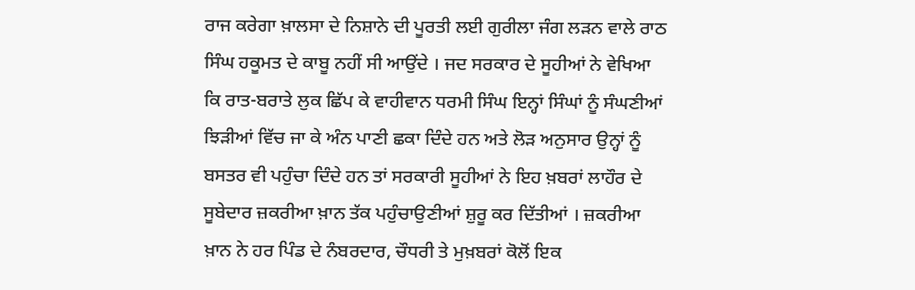ਰਾਜ ਕਰੇਗਾ ਖ਼ਾਲਸਾ ਦੇ ਨਿਸ਼ਾਨੇ ਦੀ ਪੂਰਤੀ ਲਈ ਗੁਰੀਲਾ ਜੰਗ ਲੜਨ ਵਾਲੇ ਰਾਠ ਸਿੰਘ ਹਕੂਮਤ ਦੇ ਕਾਬੂ ਨਹੀਂ ਸੀ ਆਉਂਦੇ । ਜਦ ਸਰਕਾਰ ਦੇ ਸੂਹੀਆਂ ਨੇ ਵੇਖਿਆ ਕਿ ਰਾਤ-ਬਰਾਤੇ ਲੁਕ ਛਿੱਪ ਕੇ ਵਾਹੀਵਾਨ ਧਰਮੀ ਸਿੰਘ ਇਨ੍ਹਾਂ ਸਿੰਘਾਂ ਨੂੰ ਸੰਘਣੀਆਂ ਝਿੜੀਆਂ ਵਿੱਚ ਜਾ ਕੇ ਅੰਨ ਪਾਣੀ ਛਕਾ ਦਿੰਦੇ ਹਨ ਅਤੇ ਲੋੜ ਅਨੁਸਾਰ ਉਨ੍ਹਾਂ ਨੂੰ ਬਸਤਰ ਵੀ ਪਹੁੰਚਾ ਦਿੰਦੇ ਹਨ ਤਾਂ ਸਰਕਾਰੀ ਸੂਹੀਆਂ ਨੇ ਇਹ ਖ਼ਬਰਾਂ ਲਾਹੌਰ ਦੇ ਸੂਬੇਦਾਰ ਜ਼ਕਰੀਆ ਖ਼ਾਨ ਤੱਕ ਪਹੁੰਚਾਉਣੀਆਂ ਸ਼ੁਰੂ ਕਰ ਦਿੱਤੀਆਂ । ਜ਼ਕਰੀਆ ਖ਼ਾਨ ਨੇ ਹਰ ਪਿੰਡ ਦੇ ਨੰਬਰਦਾਰ, ਚੌਧਰੀ ਤੇ ਮੁਖ਼ਬਰਾਂ ਕੋਲੋਂ ਇਕ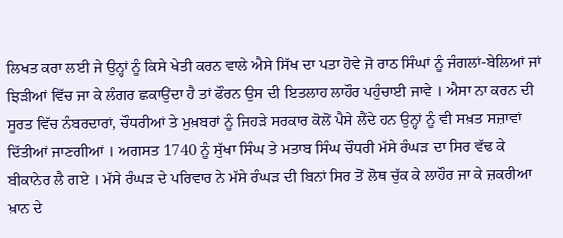ਲਿਖਤ ਕਰਾ ਲਈ ਜੇ ਉਨ੍ਹਾਂ ਨੂੰ ਕਿਸੇ ਖੇਤੀ ਕਰਨ ਵਾਲੇ ਐਸੇ ਸਿੱਖ ਦਾ ਪਤਾ ਹੋਵੇ ਜੋ ਰਾਠ ਸਿੰਘਾਂ ਨੂੰ ਜੰਗਲਾਂ-ਬੇਲਿਆਂ ਜਾਂ ਝਿੜੀਆਂ ਵਿੱਚ ਜਾ ਕੇ ਲੰਗਰ ਛਕਾਉਂਦਾ ਹੈ ਤਾਂ ਫੌਰਨ ਉਸ ਦੀ ਇਤਲਾਹ ਲਾਹੌਰ ਪਹੁੰਚਾਈ ਜਾਵੇ । ਐਸਾ ਨਾ ਕਰਨ ਦੀ ਸੂਰਤ ਵਿੱਚ ਨੰਬਰਦਾਰਾਂ, ਚੌਧਰੀਆਂ ਤੇ ਮੁਖ਼ਬਰਾਂ ਨੂੰ ਜਿਹੜੇ ਸਰਕਾਰ ਕੋਲੋਂ ਪੈਸੇ ਲੈਂਦੇ ਹਨ ਉਨ੍ਹਾਂ ਨੂੰ ਵੀ ਸਖ਼ਤ ਸਜ਼ਾਵਾਂ ਦਿੱਤੀਆਂ ਜਾਣਗੀਆਂ । ਅਗਸਤ 1740 ਨੂੰ ਸੁੱਖਾ ਸਿੰਘ ਤੇ ਮਤਾਬ ਸਿੰਘ ਚੌਧਰੀ ਮੱਸੇ ਰੰਘੜ ਦਾ ਸਿਰ ਵੱਢ ਕੇ ਬੀਕਾਨੇਰ ਲੈ ਗਏ । ਮੱਸੇ ਰੰਘੜ ਦੇ ਪਰਿਵਾਰ ਨੇ ਮੱਸੇ ਰੰਘੜ ਦੀ ਬਿਨਾਂ ਸਿਰ ਤੋਂ ਲੋਥ ਚੁੱਕ ਕੇ ਲਾਹੌਰ ਜਾ ਕੇ ਜ਼ਕਰੀਆ ਖ਼ਾਨ ਦੇ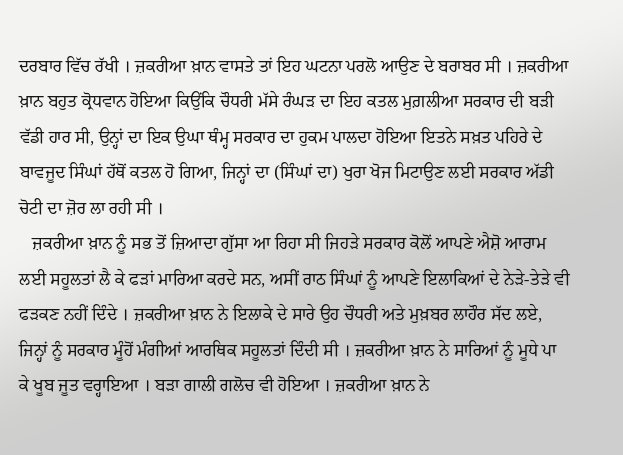ਦਰਬਾਰ ਵਿੱਚ ਰੱਖੀ । ਜ਼ਕਰੀਆ ਖ਼ਾਨ ਵਾਸਤੇ ਤਾਂ ਇਹ ਘਟਨਾ ਪਰਲੋ ਆਉਣ ਦੇ ਬਰਾਬਰ ਸੀ । ਜ਼ਕਰੀਆ ਖ਼ਾਨ ਬਹੁਤ ਕ੍ਰੋਧਵਾਨ ਹੋਇਆ ਕਿਉਂਕਿ ਚੌਧਰੀ ਮੱਸੇ ਰੰਘੜ ਦਾ ਇਹ ਕਤਲ ਮੁਗ਼ਲੀਆ ਸਰਕਾਰ ਦੀ ਬੜੀ ਵੱਡੀ ਹਾਰ ਸੀ, ਉਨ੍ਹਾਂ ਦਾ ਇਕ ਉਘਾ ਥੰਮ੍ਹ ਸਰਕਾਰ ਦਾ ਹੁਕਮ ਪਾਲਦਾ ਹੋਇਆ ਇਤਨੇ ਸਖ਼ਤ ਪਹਿਰੇ ਦੇ ਬਾਵਜੂਦ ਸਿੰਘਾਂ ਹੱਥੋਂ ਕਤਲ ਹੋ ਗਿਆ, ਜਿਨ੍ਹਾਂ ਦਾ (ਸਿੰਘਾਂ ਦਾ) ਖੁਰਾ ਖੋਜ ਮਿਟਾਉਣ ਲਈ ਸਰਕਾਰ ਅੱਡੀ ਚੋਟੀ ਦਾ ਜ਼ੋਰ ਲਾ ਰਹੀ ਸੀ ।
   ਜ਼ਕਰੀਆ ਖ਼ਾਨ ਨੂੰ ਸਭ ਤੋਂ ਜ਼ਿਆਦਾ ਗੁੱਸਾ ਆ ਰਿਹਾ ਸੀ ਜਿਹੜੇ ਸਰਕਾਰ ਕੋਲੋਂ ਆਪਣੇ ਐਸ਼ੋ ਆਰਾਮ ਲਈ ਸਹੂਲਤਾਂ ਲੈ ਕੇ ਫੜਾਂ ਮਾਰਿਆ ਕਰਦੇ ਸਨ, ਅਸੀਂ ਰਾਠ ਸਿੰਘਾਂ ਨੂੰ ਆਪਣੇ ਇਲਾਕਿਆਂ ਦੇ ਨੇੜੇ-ਤੇੜੇ ਵੀ ਫੜਕਣ ਨਹੀਂ ਦਿੰਦੇ । ਜ਼ਕਰੀਆ ਖ਼ਾਨ ਨੇ ਇਲਾਕੇ ਦੇ ਸਾਰੇ ਉਹ ਚੌਧਰੀ ਅਤੇ ਮੁਖ਼ਬਰ ਲਾਹੌਰ ਸੱਦ ਲਏ, ਜਿਨ੍ਹਾਂ ਨੂੰ ਸਰਕਾਰ ਮੂੰਹੋਂ ਮੰਗੀਆਂ ਆਰਥਿਕ ਸਹੂਲਤਾਂ ਦਿੰਦੀ ਸੀ । ਜ਼ਕਰੀਆ ਖ਼ਾਨ ਨੇ ਸਾਰਿਆਂ ਨੂੰ ਮੂਧੇ ਪਾ ਕੇ ਖੂਬ ਜੂਤ ਵਰ੍ਹਾਇਆ । ਬੜਾ ਗਾਲੀ ਗਲੋਚ ਵੀ ਹੋਇਆ । ਜ਼ਕਰੀਆ ਖ਼ਾਨ ਨੇ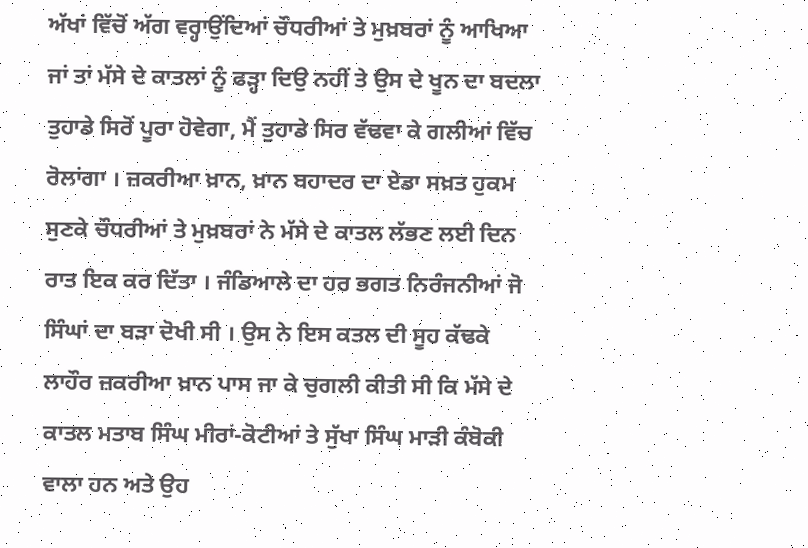ਅੱਖਾਂ ਵਿੱਚੋਂ ਅੱਗ ਵਰ੍ਹਾਉਂਦਿਆਂ ਚੌਧਰੀਆਂ ਤੇ ਮੁਖ਼ਬਰਾਂ ਨੂੰ ਆਖਿਆ ਜਾਂ ਤਾਂ ਮੱਸੇ ਦੇ ਕਾਤਲਾਂ ਨੂੰ ਫੜ੍ਹਾ ਦਿਉ ਨਹੀਂ ਤੇ ਉਸ ਦੇ ਖੂਨ ਦਾ ਬਦਲਾ ਤੁਹਾਡੇ ਸਿਰੋਂ ਪੂਰਾ ਹੋਵੇਗਾ, ਮੈਂ ਤੁਹਾਡੇ ਸਿਰ ਵੱਢਵਾ ਕੇ ਗਲੀਆਂ ਵਿੱਚ ਰੋਲਾਂਗਾ । ਜ਼ਕਰੀਆ ਖ਼ਾਨ, ਖ਼ਾਨ ਬਹਾਦਰ ਦਾ ਏਡਾ ਸਖ਼ਤ ਹੁਕਮ ਸੁਣਕੇ ਚੌਧਰੀਆਂ ਤੇ ਮੁਖ਼ਬਰਾਂ ਨੇ ਮੱਸੇ ਦੇ ਕਾਤਲ ਲੱਭਣ ਲਈ ਦਿਨ ਰਾਤ ਇਕ ਕਰ ਦਿੱਤਾ । ਜੰਡਿਆਲੇ ਦਾ ਹਰ ਭਗਤ ਨਿਰੰਜਨੀਆਂ ਜੋ ਸਿੰਘਾਂ ਦਾ ਬੜਾ ਦੋਖੀ ਸੀ । ਉਸ ਨੇ ਇਸ ਕਤਲ ਦੀ ਸੂਹ ਕੱਢਕੇ ਲਾਹੌਰ ਜ਼ਕਰੀਆ ਖ਼ਾਨ ਪਾਸ ਜਾ ਕੇ ਚੁਗਲੀ ਕੀਤੀ ਸੀ ਕਿ ਮੱਸੇ ਦੇ ਕਾਤਲ ਮਤਾਬ ਸਿੰਘ ਮੀਰਾਂ-ਕੋਟੀਆਂ ਤੇ ਸੁੱਖਾ ਸਿੰਘ ਮਾੜੀ ਕੰਬੋਕੀ ਵਾਲਾ ਹਨ ਅਤੇ ਉਹ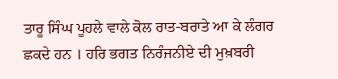ਤਾਰੂ ਸਿੰਘ ਪੂਹਲੇ ਵਾਲੇ ਕੋਲ ਰਾਤ-ਬਰਾਤੇ ਆ ਕੇ ਲੰਗਰ ਛਕਦੇ ਹਨ । ਹਰਿ ਭਗਤ ਨਿਰੰਜਨੀਏ ਦੀ ਮੁਖ਼ਬਰੀ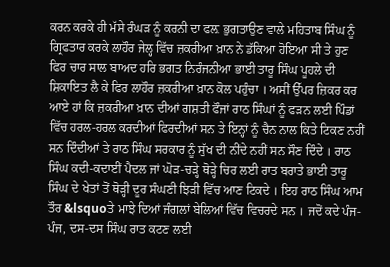ਕਰਨ ਕਰਕੇ ਹੀ ਮੱਸੇ ਰੰਘੜ ਨੂੰ ਕਰਨੀ ਦਾ ਫਲ਼ ਭੁਗਤਾਉਣ ਵਾਲੇ ਮਹਿਤਾਬ ਸਿੰਘ ਨੂੰ ਗ੍ਰਿਫਤਾਰ ਕਰਕੇ ਲਾਹੌਰ ਜੇਲ੍ਹ ਵਿੱਚ ਜ਼ਕਰੀਆ ਖ਼ਾਨ ਨੇ ਡੱਕਿਆ ਹੋਇਆ ਸੀ ਤੇ ਹੁਣ ਫਿਰ ਚਾਰ ਸਾਲ ਬਾਅਦ ਹਰਿ ਭਗਤ ਨਿਰੰਜਨੀਆ ਭਾਈ ਤਾਰੂ ਸਿੰਘ ਪੂਹਲੇ ਦੀ ਸ਼ਿਕਾਇਤ ਲੈ ਕੇ ਫਿਰ ਲਾਹੌਰ ਜ਼ਕਰੀਆ ਖ਼ਾਨ ਕੋਲ ਪਹੁੰਚਾ । ਅਸੀਂ ਉੱਪਰ ਜ਼ਿਕਰ ਕਰ ਆਏ ਹਾਂ ਕਿ ਜ਼ਕਰੀਆ ਖ਼ਾਨ ਦੀਆਂ ਗਸ਼ਤੀ ਫੌਜਾਂ ਰਾਠ ਸਿੰਘਾਂ ਨੂੰ ਫੜਨ ਲਈ ਪਿੰਡਾਂ ਵਿੱਚ ਹਰਲ-ਹਰਲ ਕਰਦੀਆਂ ਫਿਰਦੀਆਂ ਸਨ ਤੇ ਇਨ੍ਹਾਂ ਨੂੰ ਚੈਨ ਨਾਲ ਕਿਤੇ ਟਿਕਣ ਨਹੀਂ ਸਨ ਦਿੰਦੀਆਂ ਤੇ ਰਾਠ ਸਿੰਘ ਸਰਕਾਰ ਨੂੰ ਸੁੱਖ ਦੀ ਨੀਂਦੇ ਨਹੀਂ ਸਨ ਸੌਣ ਦਿੰਦੇ । ਰਾਠ ਸਿੰਘ ਕਦੀ-ਕਦਾਈਂ ਪੈਦਲ ਜਾਂ ਘੋੜ-ਚੜ੍ਹੇ ਥੋੜ੍ਹੇ ਚਿਰ ਲਈ ਰਾਤ ਬਰਾਤੇ ਭਾਈ ਤਾਰੂ ਸਿੰਘ ਦੇ ਖੇਤਾਂ ਤੋਂ ਥੋੜ੍ਹੀ ਦੂਰ ਸੰਘਣੀ ਝਿੜੀ ਵਿੱਚ ਆਣ ਟਿਕਦੇ । ਇਹ ਰਾਠ ਸਿੰਘ ਆਮ ਤੌਰ &lsquoਤੇ ਮਾਝੇ ਦਿਆਂ ਜੰਗਲਾਂ ਬੇਲਿਆਂ ਵਿੱਚ ਵਿਚਰਦੇ ਸਨ । ਜਦੋਂ ਕਦੇ ਪੰਜ-ਪੰਜ, ਦਸ-ਦਸ ਸਿੰਘ ਰਾਤ ਕਟਣ ਲਈ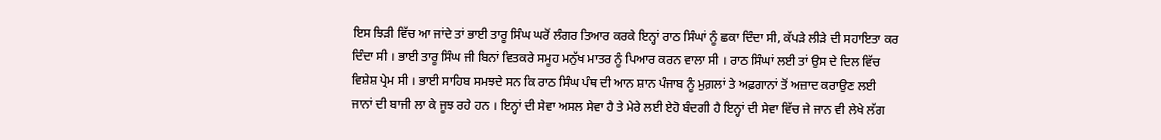ਇਸ ਝਿੜੀ ਵਿੱਚ ਆ ਜਾਂਦੇ ਤਾਂ ਭਾਈ ਤਾਰੂ ਸਿੰਘ ਘਰੋਂ ਲੰਗਰ ਤਿਆਰ ਕਰਕੇ ਇਨ੍ਹਾਂ ਰਾਠ ਸਿੰਘਾਂ ਨੂੰ ਛਕਾ ਦਿੰਦਾ ਸੀ, ਕੱਪੜੇ ਲੀੜੇ ਦੀ ਸਹਾਇਤਾ ਕਰ ਦਿੰਦਾ ਸੀ । ਭਾਈ ਤਾਰੂ ਸਿੰਘ ਜੀ ਬਿਨਾਂ ਵਿਤਕਰੇ ਸਮੂਹ ਮਨੁੱਖ ਮਾਤਰ ਨੂੰ ਪਿਆਰ ਕਰਨ ਵਾਲਾ ਸੀ । ਰਾਠ ਸਿੰਘਾਂ ਲਈ ਤਾਂ ਉਸ ਦੇ ਦਿਲ ਵਿੱਚ ਵਿਸ਼ੇਸ਼ ਪ੍ਰੇਮ ਸੀ । ਭਾਈ ਸਾਹਿਬ ਸਮਝਦੇ ਸਨ ਕਿ ਰਾਠ ਸਿੰਘ ਪੰਥ ਦੀ ਆਨ ਸ਼ਾਨ ਪੰਜਾਬ ਨੂੰ ਮੁਗ਼ਲਾਂ ਤੇ ਅਫ਼ਗਾਨਾਂ ਤੋਂ ਅਜ਼ਾਦ ਕਰਾਉਣ ਲਈ ਜਾਨਾਂ ਦੀ ਬਾਜੀ ਲਾ ਕੇ ਜੂਝ ਰਹੇ ਹਨ । ਇਨ੍ਹਾਂ ਦੀ ਸੇਵਾ ਅਸਲ ਸੇਵਾ ਹੈ ਤੇ ਮੇਰੇ ਲਈ ਏਹੋ ਬੰਦਗੀ ਹੈ ਇਨ੍ਹਾਂ ਦੀ ਸੇਵਾ ਵਿੱਚ ਜੇ ਜਾਨ ਵੀ ਲੇਖੇ ਲੱਗ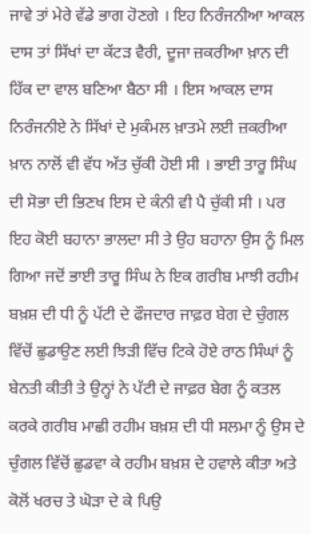ਜਾਵੇ ਤਾਂ ਮੇਰੇ ਵੱਡੇ ਭਾਗ ਹੋਣਗੇ । ਇਹ ਨਿਰੰਜਨੀਆ ਆਕਲ ਦਾਸ ਤਾਂ ਸਿੱਖਾਂ ਦਾ ਕੱਟੜ ਵੈਰੀ, ਦੂਜਾ ਜ਼ਕਰੀਆ ਖ਼ਾਨ ਦੀ ਹਿੱਕ ਦਾ ਵਾਲ ਬਣਿਆ ਬੈਠਾ ਸੀ । ਇਸ ਆਕਲ ਦਾਸ ਨਿਰੰਜਨੀਏ ਨੇ ਸਿੱਖਾਂ ਦੇ ਮੁਕੰਮਲ ਖ਼ਾਤਮੇ ਲਈ ਜ਼ਕਰੀਆ ਖ਼ਾਨ ਨਾਲੋਂ ਵੀ ਵੱਧ ਅੱਤ ਚੁੱਕੀ ਹੋਈ ਸੀ । ਭਾਈ ਤਾਰੂ ਸਿੰਘ ਦੀ ਸੋਭਾ ਦੀ ਭਿਣਖ ਇਸ ਦੇ ਕੰਨੀ ਵੀ ਪੈ ਚੁੱਕੀ ਸੀ । ਪਰ ਇਹ ਕੋਈ ਬਹਾਨਾ ਭਾਲਦਾ ਸੀ ਤੇ ਉਹ ਬਹਾਨਾ ਉਸ ਨੂੰ ਮਿਲ ਗਿਆ ਜਦੋਂ ਭਾਈ ਤਾਰੂ ਸਿੰਘ ਨੇ ਇਕ ਗਰੀਬ ਮਾਝੀ ਰਹੀਮ ਬਖ਼ਸ਼ ਦੀ ਧੀ ਨੂੰ ਪੱਟੀ ਦੇ ਫੌਜਦਾਰ ਜਾਫ਼ਰ ਬੇਗ ਦੇ ਚੁੰਗਲ ਵਿੱਚੋਂ ਛੁਡਾਉਣ ਲਈ ਝਿੜੀ ਵਿੱਚ ਟਿਕੇ ਹੋਏ ਰਾਠ ਸਿੰਘਾਂ ਨੂੰ ਬੇਨਤੀ ਕੀਤੀ ਤੇ ਉਨ੍ਹਾਂ ਨੇ ਪੱਟੀ ਦੇ ਜਾਫ਼ਰ ਬੇਗ ਨੂੰ ਕਤਲ ਕਰਕੇ ਗਰੀਬ ਮਾਛੀ ਰਹੀਮ ਬਖ਼ਸ਼ ਦੀ ਧੀ ਸਲਮਾ ਨੂੰ ਉਸ ਦੇ ਚੁੰਗਲ ਵਿੱਚੋਂ ਛੁਡਵਾ ਕੇ ਰਹੀਮ ਬਖ਼ਸ਼ ਦੇ ਹਵਾਲੇ ਕੀਤਾ ਅਤੇ ਕੋਲੋਂ ਖਰਚ ਤੇ ਘੋੜਾ ਦੇ ਕੇ ਪਿਉ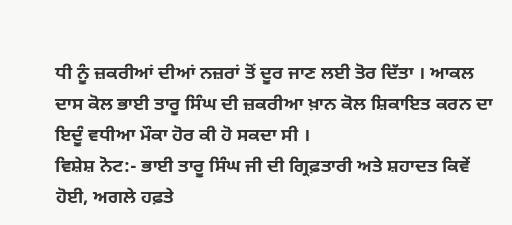ਧੀ ਨੂੰ ਜ਼ਕਰੀਆਂ ਦੀਆਂ ਨਜ਼ਰਾਂ ਤੋਂ ਦੂਰ ਜਾਣ ਲਈ ਤੋਰ ਦਿੱਤਾ । ਆਕਲ ਦਾਸ ਕੋਲ ਭਾਈ ਤਾਰੂ ਸਿੰਘ ਦੀ ਜ਼ਕਰੀਆ ਖ਼ਾਨ ਕੋਲ ਸ਼ਿਕਾਇਤ ਕਰਨ ਦਾ ਇਦੂੰ ਵਧੀਆ ਮੌਕਾ ਹੋਰ ਕੀ ਹੋ ਸਕਦਾ ਸੀ ।
ਵਿਸ਼ੇਸ਼ ਨੋਟ:- ਭਾਈ ਤਾਰੂ ਸਿੰਘ ਜੀ ਦੀ ਗ੍ਰਿਫ਼ਤਾਰੀ ਅਤੇ ਸ਼ਹਾਦਤ ਕਿਵੇਂ ਹੋਈ, ਅਗਲੇ ਹਫ਼ਤੇ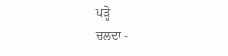ਪੜ੍ਹੋ
ਚਲਦਾ -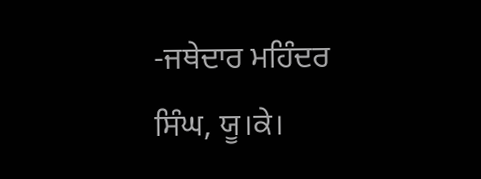-ਜਥੇਦਾਰ ਮਹਿੰਦਰ ਸਿੰਘ, ਯੂ।ਕੇ।